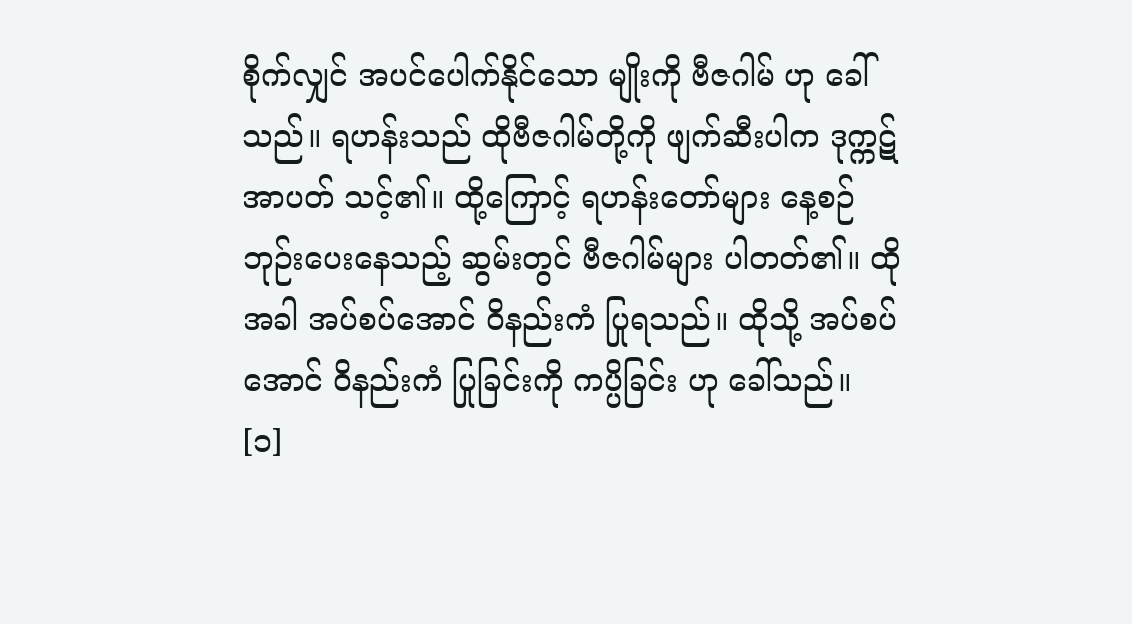စိုက်လျှင် အပင်ပေါက်နိုင်သော မျိုးကို ဗီဇဂါမ် ဟု ခေါ်သည်။ ရဟန်းသည် ထိုဗီဇဂါမ်တို့ကို ဖျက်ဆီးပါက ဒုက္ကဋ်အာပတ် သင့်၏။ ထို့ကြောင့် ရဟန်းတော်များ နေ့စဉ်ဘုဉ်းပေးနေသည့် ဆွမ်းတွင် ဗီဇဂါမ်များ ပါတတ်၏။ ထိုအခါ အပ်စပ်အောင် ဝိနည်းကံ ပြုရသည်။ ထိုသို့ အပ်စပ်အောင် ဝိနည်းကံ ပြုခြင်းကို ကပ္ပိခြင်း ဟု ခေါ်သည်။ [၁]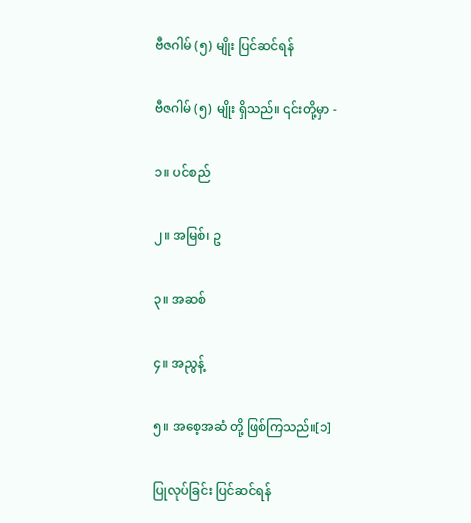ဗီဇဂါမ် (၅) မျိုး ပြင်ဆင်ရန်

ဗီဇဂါမ် (၅) မျိုး ရှိသည်။ ၎င်းတို့မှာ -

၁။ ပင်စည်

၂။ အမြစ်၊ ဥ

၃။ အဆစ်

၄။ အညွန့်

၅။ အစေ့အဆံ တို့ ဖြစ်ကြသည်။[၁]

ပြုလုပ်ခြင်း ပြင်ဆင်ရန်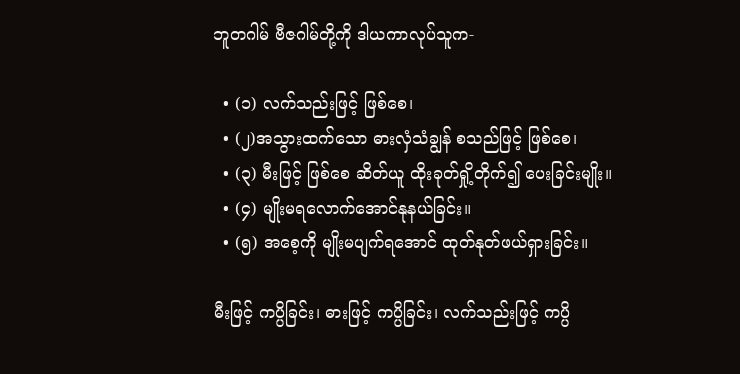ဘူတဂါမ် ဗီဇဂါမ်တို့ကို ဒါယကာလုပ်သူက-

  • (၁) လက်သည်းဖြင့် ဖြစ်စေ၊
  • (၂)အသွားထက်သော ဓားလှံသံချွန် စသည်ဖြင့် ဖြစ်စေ၊
  • (၃) မီးဖြင့် ဖြစ်စေ ဆိတ်ယူ ထိုးခုတ်ရှို့တိုက်၍ ပေးခြင်းမျိုး။
  • (၄) မျိုးမရလောက်အောင်နုနယ်ခြင်း။
  • (၅) အစေ့ကို မျိုးမပျက်ရအောင် ထုတ်နုတ်ဖယ်ရှားခြင်း။

မီးဖြင့် ကပ္ပိခြင်း၊ ဓားဖြင့် ကပ္ပိခြင်း၊ လက်သည်းဖြင့် ကပ္ပိ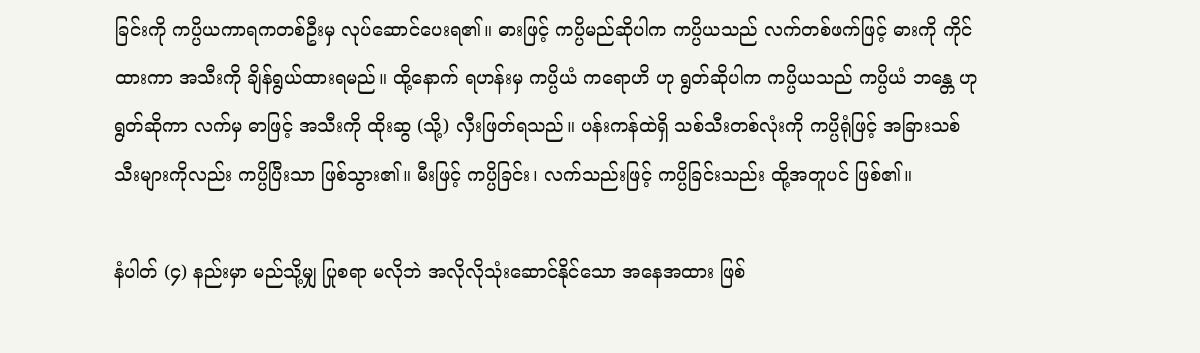ခြင်းကို ကပ္ပိယကာရကတစ်ဦးမှ လုပ်ဆောင်ပေးရ၏။ ဓားဖြင့် ကပ္ပိမည်ဆိုပါက ကပ္ပိယသည် လက်တစ်ဖက်ဖြင့် ဓားကို ကိုင်ထားကာ အသီးကို ချိန်ရွယ်ထားရမည်။ ထို့နောက် ရဟန်းမှ ကပ္ပိယံ ကရောဟိ ဟု ရွတ်ဆိုပါက ကပ္ပိယသည် ကပ္ပိယံ ဘန္တေ ဟု ရွတ်ဆိုကာ လက်မှ ဓာဖြင့် အသီးကို ထိုးဆွ (သို့) လှီးဖြတ်ရသည်။ ပန်းကန်ထဲရှိ သစ်သီးတစ်လုံးကို ကပ္ပိရုံဖြင့် အခြားသစ်သီးများကိုလည်း ကပ္ပိပြီးသာ ဖြစ်သွား၏။ မီးဖြင့် ကပ္ပိခြင်း၊ လက်သည်းဖြင့် ကပ္ပိခြင်းသည်း ထို့အတူပင် ဖြစ်၏။

နံပါတ် (၄) နည်းမှာ မည်သို့မျှ ပြုစရာ မလိုဘဲ အလိုလိုသုံးဆောင်နိုင်သော အနေအထား ဖြစ်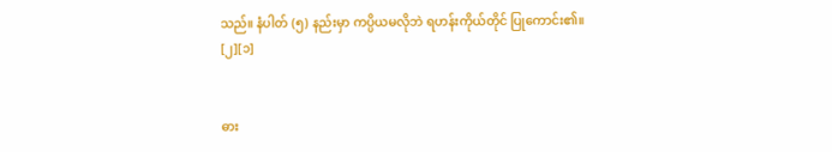သည်။ နံပါတ် (၅) နည်းမှာ ကပ္ပိယမလိုဘဲ ရဟန်းကိုယ်တိုင် ပြုကောင်း၏။ [၂][၁]


ဓား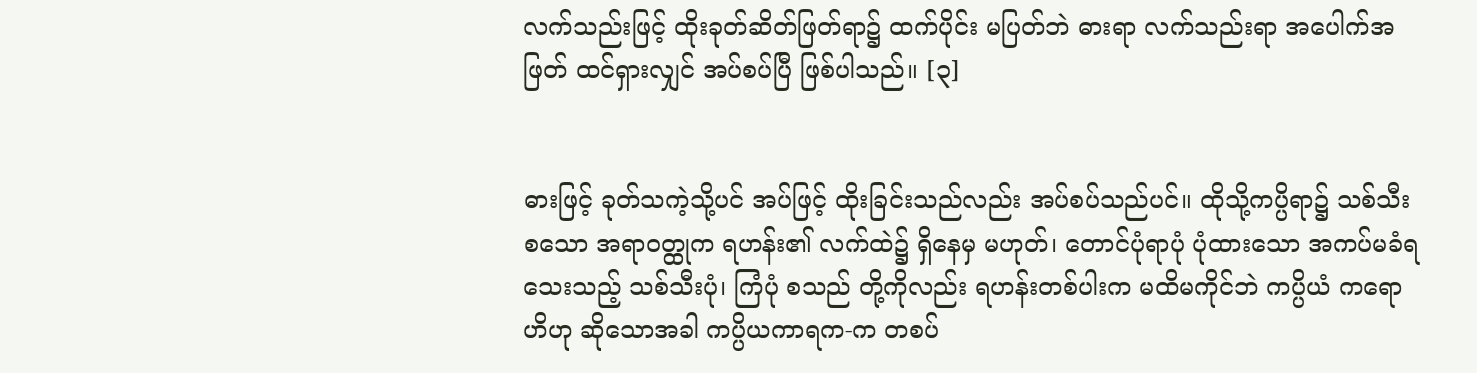လက်သည်းဖြင့် ထိုးခုတ်ဆိတ်ဖြတ်ရာ၌ ထက်ပိုင်း မပြတ်ဘဲ ဓားရာ လက်သည်းရာ အပေါက်အဖြတ် ထင်ရှားလျှင် အပ်စပ်ပြီ ဖြစ်ပါသည်။ [၃]


ဓားဖြင့် ခုတ်သကဲ့သို့ပင် အပ်ဖြင့် ထိုးခြင်းသည်လည်း အပ်စပ်သည်ပင်။ ထိုသို့ကပ္ပိရာ၌ သစ်သီးစသော အရာဝတ္ထုက ရဟန်း၏ လက်ထဲ၌ ရှိနေမှ မဟုတ်၊ တောင်ပုံရာပုံ ပုံထားသော အကပ်မခံရသေးသည့် သစ်သီးပုံ၊ ကြံပုံ စသည် တို့ကိုလည်း ရဟန်းတစ်ပါးက မထိမကိုင်ဘဲ ကပ္ပိယံ ကရောဟိဟု ဆိုသောအခါ ကပ္ပိယကာရက-က တစပ်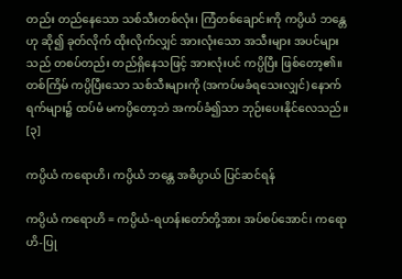တည်း တည်နေသော သစ်သီးတစ်လုံး၊ ကြံတစ်ချောင်းကို ကပ္ပိယံ ဘန္တေဟု ဆို၍ ခုတ်လိုက် ထိုးလိုက်လျှင် အားလုံးသော အသီးများ အပင်များသည် တစပ်တည်း တည်ရှိနေသဖြင့် အားလုံးပင် ကပ္ပိပြီး ဖြစ်တော့၏။ တစ်ကြိမ် ကပ္ပိပြီးသော သစ်သီးများကို (အကပ်မခံရသေးလျှင်) နောက်ရက်များ၌ ထပ်မံ မကပ္ပိတော့ဘဲ အကပ်ခံ၍သာ ဘုဉ်းပေးနိုင်လေသည်။ [၃]

ကပ္ပိယံ ကရောဟိ၊ ကပ္ပိယံ ဘန္တေ အဓိပ္ပာယ် ပြင်ဆင်ရန်

ကပ္ပိယံ ကရောဟိ = ကပ္ပိယံ-ရဟန်းတော်တို့အား အပ်စပ်အောင်၊ ကရောဟိ-ပြု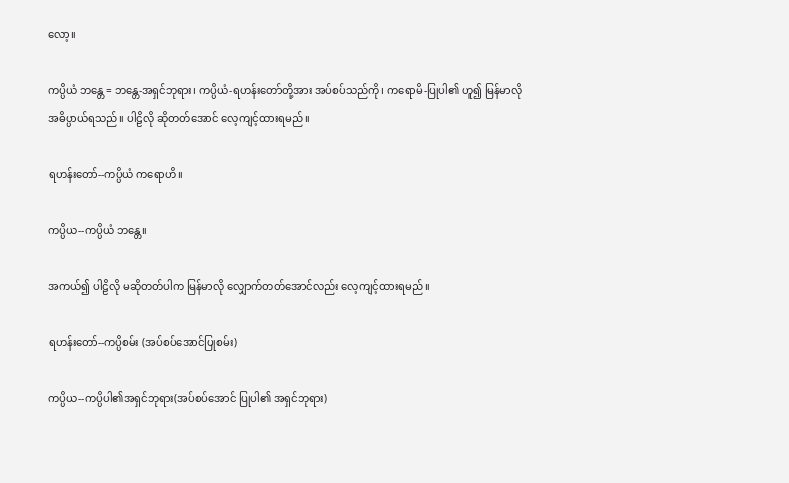လော့။

ကပ္ပိယံ ဘန္တေ = ဘန္တေ-အရှင်ဘုရား၊ ကပ္ပိယံ-ရဟန်းတော်တို့အား အပ်စပ်သည်ကို၊ ကရောမိ-ပြုပါ၏ ဟူ၍ မြန်မာလို အဓိပ္ပာယ်ရသည်။ ပါဠိလို ဆိုတတ်အောင် လေ့ကျင့်ထားရမည်။

ရဟန်းတော်--ကပ္ပိယံ ကရောဟိ။

ကပ္ပိယ--ကပ္ပိယံ ဘန္တေ။

အကယ်၍ ပါဠိလို မဆိုတတ်ပါက မြန်မာလို လျှောက်တတ်အောင်လည်း လေ့ကျင့်ထားရမည်။

ရဟန်းတော်--ကပ္ပိစမ်း (အပ်စပ်အောင်ပြုစမ်း)

ကပ္ပိယ--ကပ္ပိပါ၏အရှင်ဘုရား(အပ်စပ်အောင် ပြုပါ၏ အရှင်ဘုရား)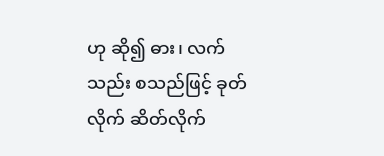ဟု ဆို၍ ဓား၊ လက်သည်း စသည်ဖြင့် ခုတ်လိုက် ဆိတ်လိုက်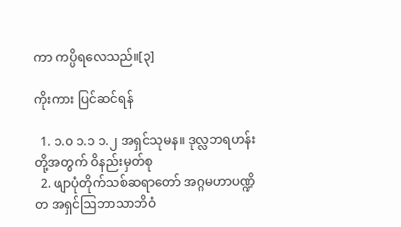ကာ ကပ္ပိရလေသည်။[၃]

ကိုးကား ပြင်ဆင်ရန်

  1. ၁.၀ ၁.၁ ၁.၂ အရှင်သုမန။ ဒုလ္လဘရဟန်းတို့အတွက် ဝိနည်းမှတ်စု
  2. ဖျာပုံတိုက်သစ်ဆရာတော် အဂ္ဂမဟာပဏ္ဍိတ အရှင်ဩဘာသာဘိဝံ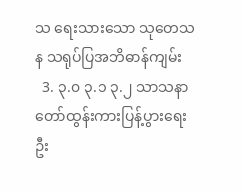သ ရေးသားသော သုတေသန သရုပ်ပြအဘိဓာန်ကျမ်း
  3. ၃.၀ ၃.၁ ၃.၂ သာသနာတော်ထွန်းကားပြန့်ပွားရေးဦး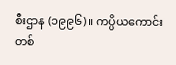စီးဌာန (၁၉၉၆)။ ကပ္ပိယကောင်းတစ်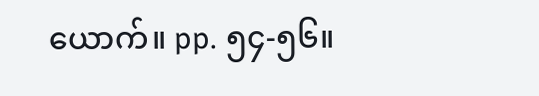ယောက်။ pp. ၅၄-၅၆။